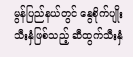မွန်ပြည်နယ်တွင် နွေစိုက်ပျိုးသီးနှံဖြစ်သည့် ဆီထွက်သီးနှံ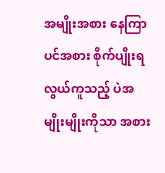အမျိုးအစား နေကြာပင်အစား စိုက်ပျိုးရလွယ်ကူသည့် ပဲအမျိုးမျိုးကိုသာ အစား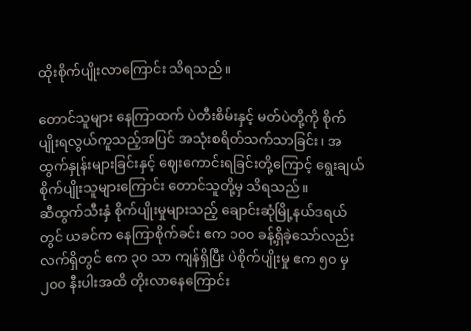ထိုးစိုက်ပျိုးလာကြောင်း သိရသည်။

တောင်သူများ နေကြာထက် ပဲတီးစိမ်းနှင့် မတ်ပဲတို့ကို စိုက်ပျိုးရလွယ်ကူသည့်အပြင် အသုံးစရိတ်သက်သာခြင်း၊ အထွက်နှုန်းများခြင်းနှင့် ဈေးကောင်းရခြင်းတို့ကြောင့် ရွေးချယ်စိုက်ပျိုးသူများကြောင်း တောင်သူတို့မှ သိရသည်။
ဆီထွက်သီးနှံ စိုက်ပျိုးမှုများသည့် ချောင်းဆုံမြို့နယ်ဒရယ်တွင် ယခင်က နေကြာစိုက်ခင်း ဧက ၁၀၀ ခန့်ရှိခဲ့သော်လည်း လက်ရှိတွင် ဧက ၃၀ သာ ကျန်ရှိပြီး ပဲစိုက်ပျိုးမှု ဧက ၅၀ မှ ၂၀၀ နီးပါးအထိ တိုးလာနေကြောင်း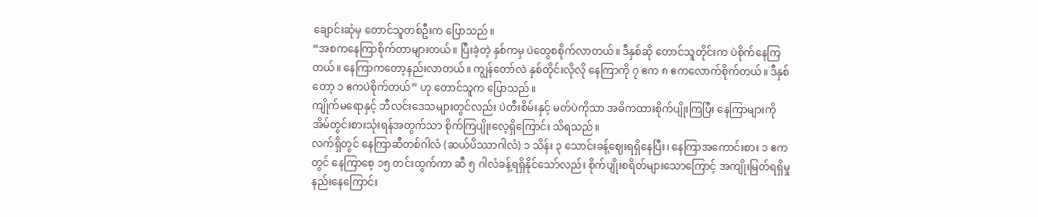ချောင်းဆုံမှ တောင်သူတစ်ဦးက ပြောသည်။
“အစကနေကြာစိုက်တာများတယ်။ ပြီးခဲ့တဲ့ နှစ်ကမှ ပဲတွေစစိုက်လာတယ်။ ဒီနှစ်ဆို တောင်သူတိုင်းက ပဲစိုက်နေကြတယ်။ နေကြာကတော့နည်းလာတယ်။ ကျွန်တော်လဲ နှစ်တိုင်းလိုလို နေကြာကို ၇ ဧက ၈ ဧကလောက်စိုက်တယ်။ ဒီနှစ်တော့ ၁ ဧကပဲစိုက်တယ်” ဟု တောင်သူက ပြောသည်။
ကျိုက်မရောနှင့် ဘီလင်းဒေသများတွင်လည်း ပဲတီးစိမ်းနှင့် မတ်ပဲကိုသာ အဓိကထားစိုက်ပျိုးကြပြီး နေကြာများကို အိမ်တွင်းစားသုံးရန်အတွက်သာ စိုက်ကြပျိုးလေ့ရှိကြောင်း သိရသည်။
လက်ရှိတွင် နေကြာဆီတစ်ဂါလံ (ဆယ်ပိဿာဂါလံ) ၁ သိန်း ၃ သောင်းခန့်ဈေးရရှိနေပြီး၊ နေကြာအကောင်းစား ၁ ဧကတွင် နေကြာစေ့ ၁၅ တင်းထွက်ကာ ဆီ ၅ ဂါလံခန့်ရရှိနိုင်သော်လည်း စိုက်ပျိုးစရိတ်များသောကြောင့် အကျိုးမြတ်ရရှိမှုနည်းနေကြောင်း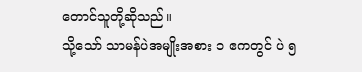တောင်သူတို့ဆိုသည်။
သို့သော် သာမန်ပဲအမျိုးအစား ၁ ဧကတွင် ပဲ ၅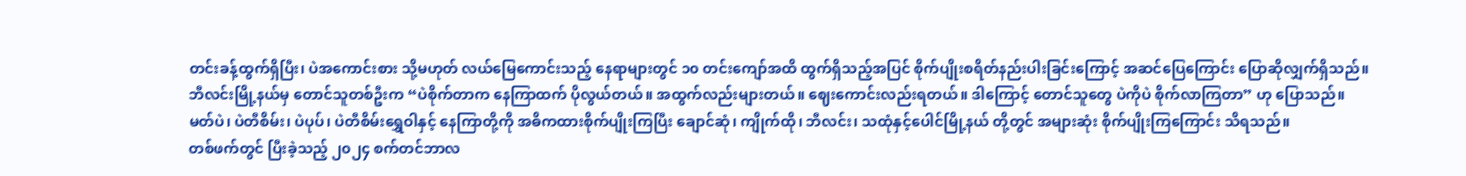တင်းခန့်ထွက်ရှိပြီး၊ ပဲအကောင်းစား သို့မဟုတ် လယ်မြေကောင်းသည့် နေရာများတွင် ၁၀ တင်းကျော်အထိ ထွက်ရှိသည့်အပြင် စိုက်ပျိုးစရိတ်နည်းပါးခြင်းကြောင့် အဆင်ပြေကြောင်း ပြောဆိုလျှက်ရှိသည်။
ဘီလင်းမြို့နယ်မှ တောင်သူတစ်ဦးက “ပဲစိုက်တာက နေကြာထက် ပိုလွယ်တယ်။ အထွက်လည်းများတယ်။ ဈေးကောင်းလည်းရတယ်။ ဒါကြောင့် တောင်သူတွေ ပဲကိုပဲ စိုက်လာကြတာ” ဟု ပြောသည်။
မတ်ပဲ၊ ပဲတီစိမ်း၊ ပဲပုပ်၊ ပဲတီစိမ်းရွှေဝါနှင့် နေကြာတို့ကို အဓိကထားစိုက်ပျိုးကြပြီး ချောင်ဆုံ၊ ကျိုက်ထို၊ ဘီလင်း၊ သထုံနှင့်ပေါင်မြို့နယ် တို့တွင် အများဆုံး စိုက်ပျိုးကြကြောင်း သိရသည်။
တစ်ဖက်တွင် ပြီးခဲ့သည့် ၂၀၂၄ စက်တင်ဘာလ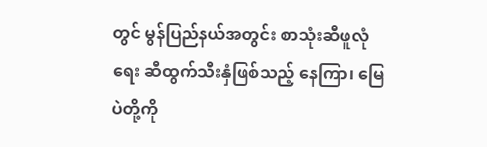တွင် မွန်ပြည်နယ်အတွင်း စာသုံးဆီဖူလုံရေး ဆီထွက်သီးနှံဖြစ်သည့် နေကြာ၊ မြေပဲတို့ကို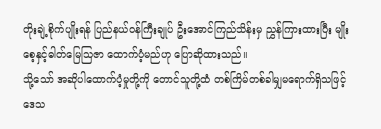တိုးချဲ့စိုက်ပျိုးရန် ပြည်နယ်ဝန်ကြီးချုပ် ဦးအောင်ကြည်သိန်းမှ ညွှန်ကြားထားပြီး မျိုးစေ့နှင့်ဓါတ်မြေသြဇာ ထောက်ပံ့မည်ဟု ပြောဆိုထားသည်။
သို့သော် အဆိုပါထောက်ပံ့မှုတို့ကို တောင်သူတို့ထံ တစ်ကြိမ်တစ်ခါမျှမရောက်ရှိသဖြင့် ဒေသ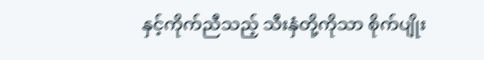နှင့်ကိုက်ညီသည့် သီးနှံတို့ကိုသာ စိုက်ပျိုး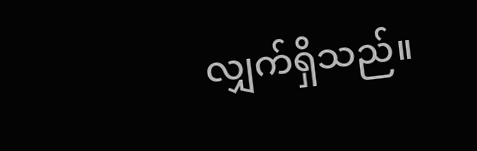လျှက်ရှိသည်။